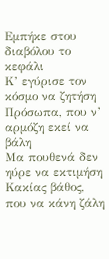Εμπήκε στου διαβόλου το κεφάλι
Κ’ εγύρισε τον κόσμο να ζητήση
Πρόσωπα, που ν’ αρμόζη εκεί να βάλη
Μα πουθενά δεν ηύρε να εκτιμήση
Κακίας βάθος, που να κάνη ζάλη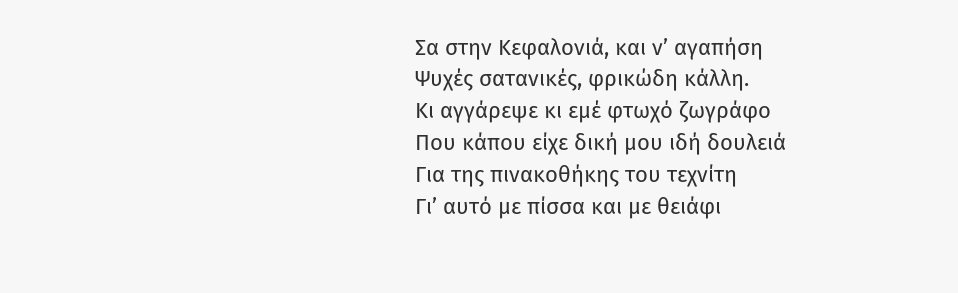Σα στην Κεφαλονιά, και ν’ αγαπήση
Ψυχές σατανικές, φρικώδη κάλλη.
Κι αγγάρεψε κι εμέ φτωχό ζωγράφο
Που κάπου είχε δική μου ιδή δουλειά
Για της πινακοθήκης του τεχνίτη
Γι’ αυτό με πίσσα και με θειάφι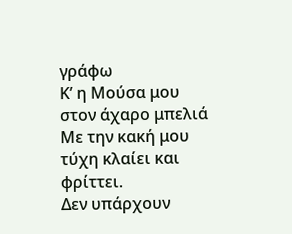γράφω
Κ’ η Μούσα μου στον άχαρο μπελιά
Με την κακή μου τύχη κλαίει και φρίττει.
Δεν υπάρχουν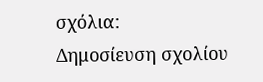σχόλια:
Δημοσίευση σχολίου